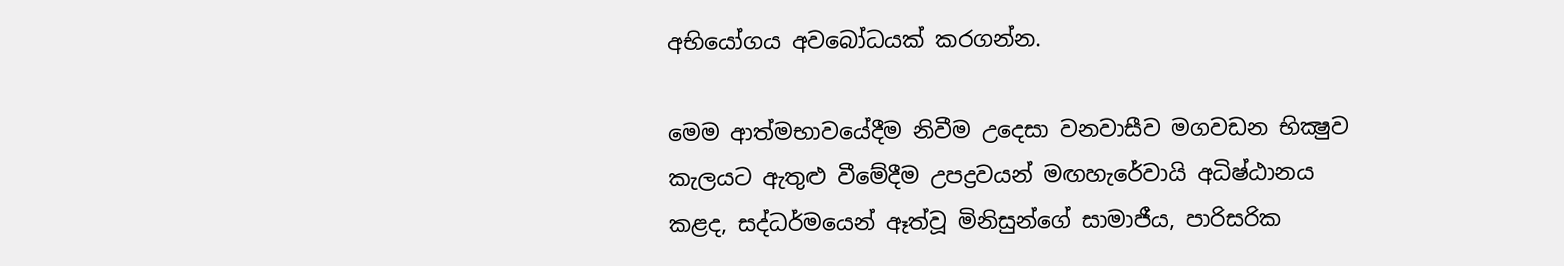අභියෝගය අවබෝධයක් කරගන්න.

මෙම ආත්මභාවයේදීම නිවීම උදෙසා වනවාසීව මගවඩන භික්‍ෂුව කැලයට ඇතුළු වීමේදීම උපද්‍රවයන් මඟහැරේවායි අධිෂ්ඨානය කළද, සද්ධර්මයෙන් ඈත්වූ මිනිසුන්ගේ සාමාජීය, පාරිසරික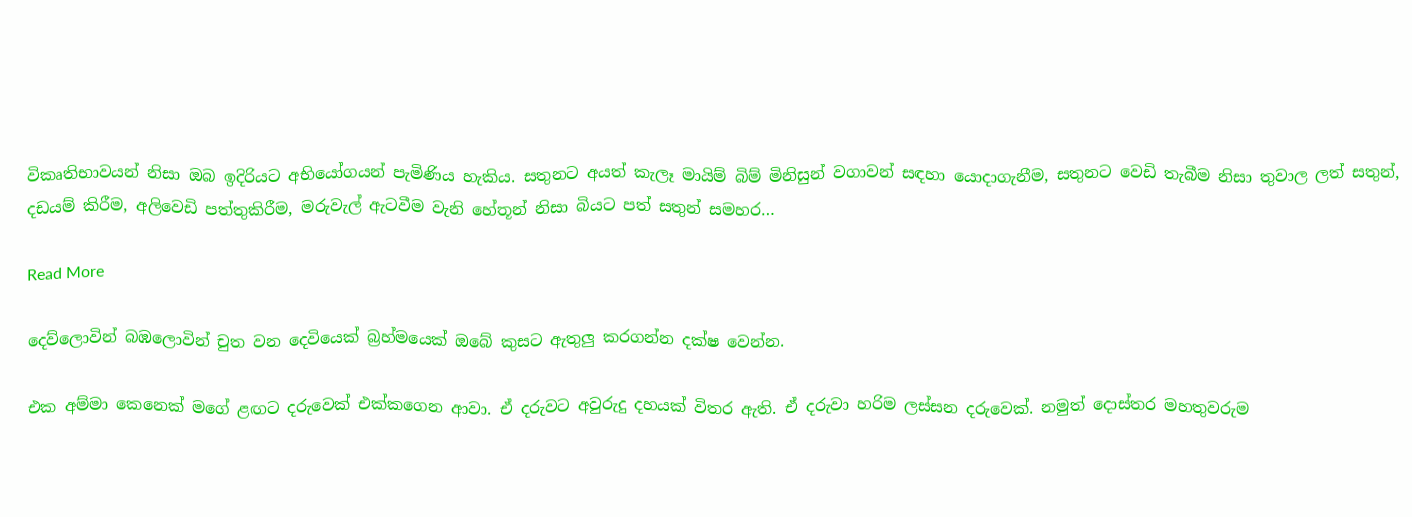විකෘතිභාවයන් නිසා ඔබ ඉදිරියට අභියෝගයන් පැමිණිය හැකිය. සතුනට අයත් කැලෑ මායිම් බිම් මිනිසුන් වගාවන් සඳහා යොදාගැනීම, සතුනට වෙඩි තැබීම නිසා තුවාල ලත් සතුන්, දඩයම් කිරීම, අලිවෙඩි පත්තුකිරීම, මරුවැල් ඇටවීම වැනි හේතූන් නිසා බියට පත් සතුන් සමහර…

Read More

දෙව්ලොවින් බඹලොවින් චුත වන දෙවියෙක් බ්‍රහ්මයෙක් ඔබේ කුසට ඇතුලු කරගන්න දක්ෂ වෙන්න.

එක අම්මා කෙනෙක් මගේ ළඟට දරුවෙක් එක්කගෙන ආවා. ඒ දරුවට අවුරුදු දහයක් විතර ඇති. ඒ දරුවා හරිම ලස්සන දරුවෙක්. නමුත් දොස්තර මහතුවරුම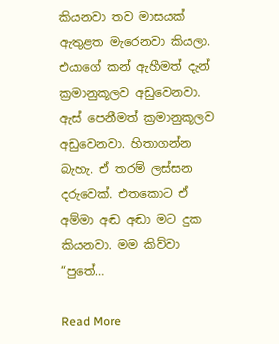කියනවා තව මාසයක් ඇතුළත මැරෙනවා කියලා. එයාගේ කන් ඇහීමත් දැන් ක්‍රමානුකූලව අඩුවෙනවා. ඇස් පෙනීමත් ක්‍රමානුකූලව අඩුවෙනවා. හිතාගන්න බැහැ. ඒ තරම් ලස්සන දරුවෙක්. එතකොට ඒ අම්මා අඬ අඬා මට දුක කියනවා. මම කිව්වා “පුතේ…

Read More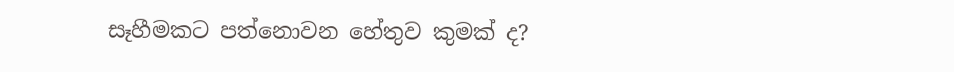සෑහීමකට පත්නොවන හේතුව කුමක් ද?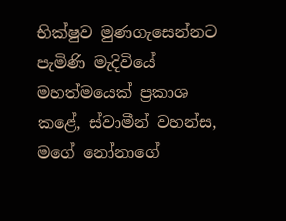භික්ෂුව මුණගැසෙන්නට පැමිණි මැදිවියේ මහත්මයෙක් ප්‍රකාශ කළේ, ස්වාමීන් වහන්ස, මගේ නෝනාගේ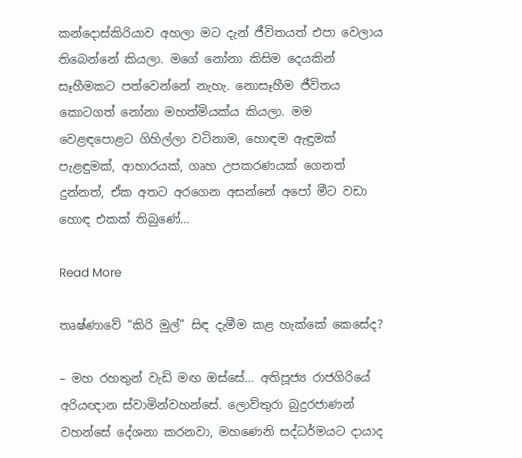කන්දොස්කිරියාව අහලා මට දැන් ජීවිතයත් එපා වෙලාය තිබෙන්නේ කියලා. මගේ නෝනා කිසිම දෙයකින් සෑහීමකට පත්වෙන්නේ නැහැ. නොසෑහීම ජීවිතය කොටගත් නෝනා මහත්මියක්ය කියලා. මම වෙළඳපොළට ගිහිල්ලා වටිනාම, හොඳම ඇඳුමක් පැළඳුමක්, ආහාරයක්, ගෘහ උපකරණයක් ගෙනත් දුන්නත්, ඒක අතට අරගෙන අසන්නේ අපෝ මීට වඩා හොඳ එකක් තිබුණේ…

Read More

තෘෂ්ණාවේ “කිරි මුල්” සිඳ දැමීම කළ හැක්කේ කෙසේද?

– මහ රහතුන් වැඩි මඟ ඔස්සේ… අතිපූජ්‍ය රාජගිරියේ අරියඥාන ස්වාමින්වහන්සේ. ලොව්තුරා බුදුරජාණන් වහන්සේ දේශනා කරනවා, මහණෙනි සද්ධර්මයට දායාද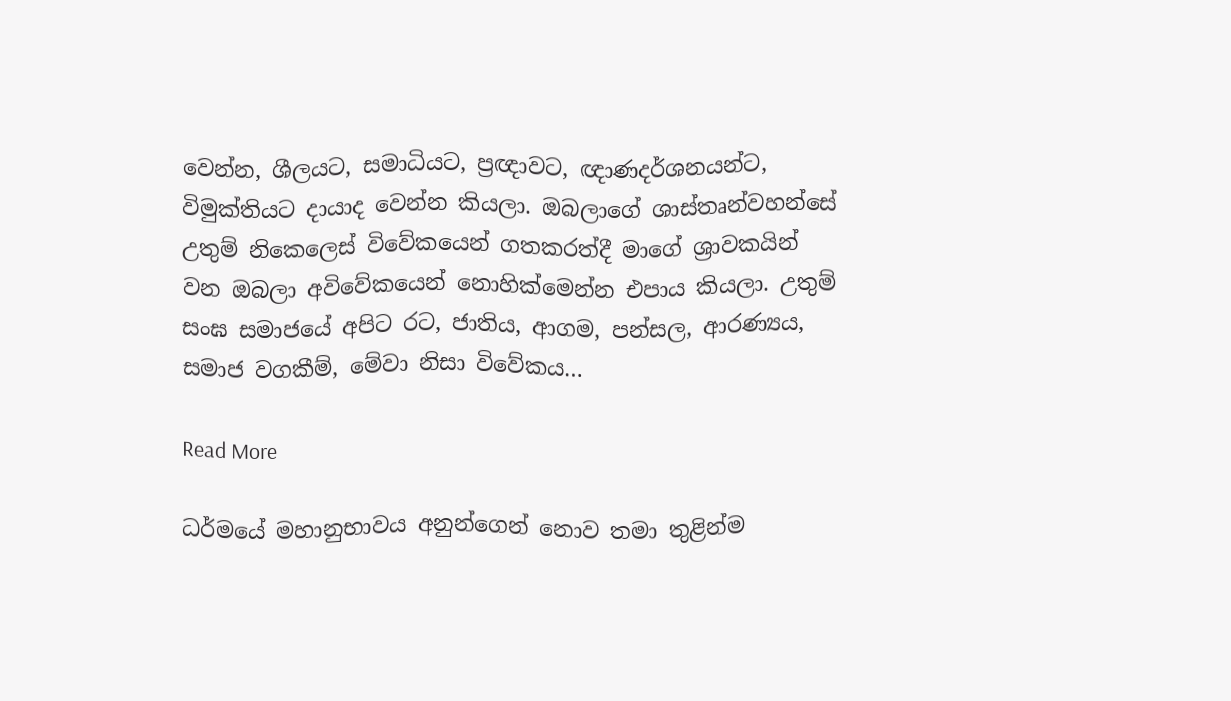වෙන්න, ශීලයට, සමාධියට, ප්‍රඥාවට, ඥාණදර්ශනයන්ට, විමුක්තියට දායාද වෙන්න කියලා. ඔබලාගේ ශාස්තෘන්වහන්සේ උතුම් නිකෙලෙස් විවේකයෙන් ගතකරත්දී මාගේ ශ්‍රාවකයින් වන ඔබලා අවිවේකයෙන් නොහික්මෙන්න එපාය කියලා. උතුම් සංඝ සමාජයේ අපිට රට, ජාතිය, ආගම, පන්සල, ආරණ්‍යය, සමාජ වගකීම්, මේවා නිසා විවේකය…

Read More

ධර්මයේ මහානුභාවය අනුන්ගෙන් නොව තමා තුළින්ම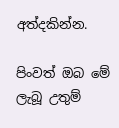අත්දකින්න.

පිංවත් ඔබ මේ ලැබූ උතුම්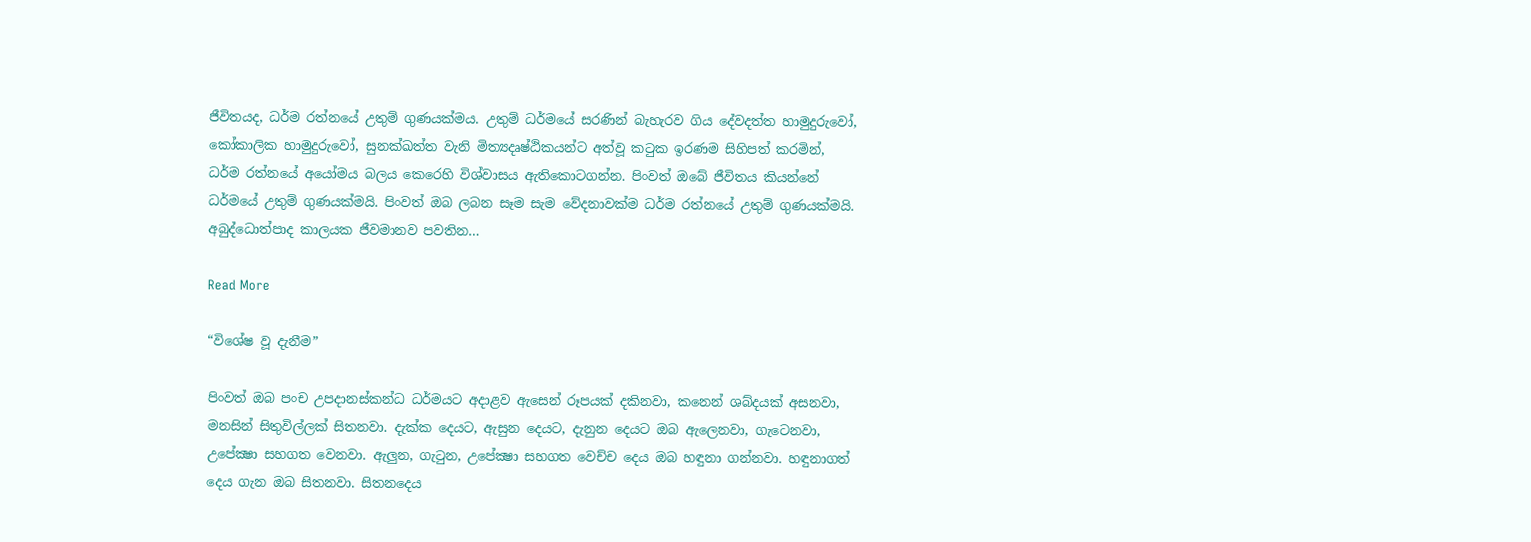ජීවිතයද, ධර්ම රත්නයේ උතුම් ගුණයක්‌මය. උතුම් ධර්මයේ සරණින් බැහැරව ගිය දේවදත්ත හාමුදුරුවෝ, කෝකාලික හාමුදුරුවෝ, සුනක්‌ඛත්ත වැනි මිත්‍යදෘෂ්ඨිකයන්ට අත්වූ කටුක ඉරණම සිහිපත් කරමින්, ධර්ම රත්නයේ අයෝමය බලය කෙරෙහි විශ්වාසය ඇතිකොටගන්න. පිංවත් ඔබේ ජීවිතය කියන්නේ ධර්මයේ උතුම් ගුණයක්‌මයි. පිංවත් ඔබ ලබන සෑම සැම වේදනාවක්‌ම ධර්ම රත්නයේ උතුම් ගුණයක්‌මයි. අබුද්ධොත්පාද කාලයක ජීවමානව පවතින…

Read More

“විශේෂ වූ දැනීම”

පිංවත් ඔබ පංච උපදානස්‌කන්ධ ධර්මයට අදාළව ඇසෙන් රූපයක්‌ දකිනවා, කනෙන් ශබ්දයක්‌ අසනවා, මනසින් සිතුවිල්ලක්‌ සිතනවා. දැක්‌ක දෙයට, ඇසුන දෙයට, දැනුන දෙයට ඔබ ඇලෙනවා, ගැටෙනවා, උපේක්‍ෂා සහගත වෙනවා. ඇලුන, ගැටුන, උපේක්‍ෂා සහගත වෙච්ච දෙය ඔබ හඳුනා ගන්නවා. හඳුනාගත් දෙය ගැන ඔබ සිතනවා. සිතනදෙය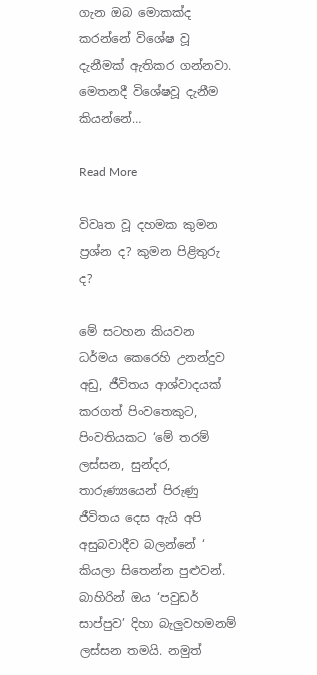ගැන ඔබ මොකක්‌ද කරන්නේ විශේෂ වූ දැනීමක්‌ ඇතිකර ගන්නවා. මෙතනදී විශේෂවූ දැනීම කියන්නේ…

Read More

විවෘත වූ දහමක කුමන ප්‍රශ්න ද? කුමන පිළිතුරු ද?

මේ සටහන කියවන ධර්මය කෙරෙහි උනන්දුව අඩු, ජීවිතය ආශ්වාදයක්‌ කරගත් පිංවතෙකුට, පිංවතියකට ‘මේ තරම් ලස්‌සන, සුන්දර, තාරුණ්‍යයෙන් පිරුණු ජීවිතය දෙස ඇයි අපි අසුබවාදීව බලන්නේ ‘ කියලා සිතෙන්න පුළුවන්. බාහිරින් ඔය ‘පවුඩර් සාප්පුව’ දිහා බැලුවහමනම් ලස්‌සන තමයි. නමුත්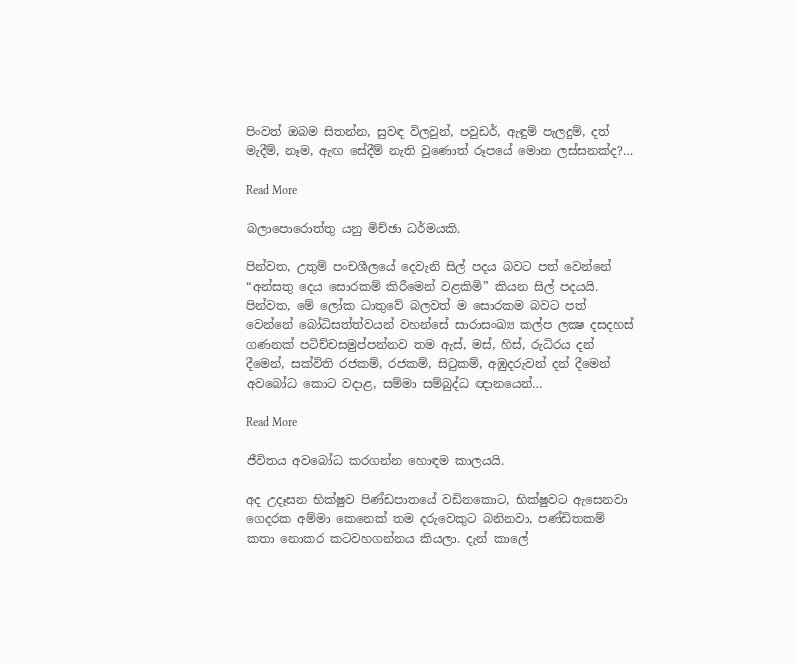පිංවත් ඔබම සිතන්න, සුවඳ විලවුන්, පවුඩර්, ඇඳුම් පැලදුම්, දත් මැදීම්, නෑම, ඇඟ සේදීම් නැති වුණොත් රූපයේ මොන ලස්‌සනක්‌ද?…

Read More

බලාපොරොත්තු යනු මිච්ඡා ධර්මයකි.

පින්වත, උතුම් පංචශීලයේ දෙවැනි සිල් පදය බවට පත් වෙන්නේ “අන්සතු දෙය සොරකම් කිරීමෙන් වළකිමි” කියන සිල් පදයයි. පින්වත, මේ ලෝක ධාතුවේ බලවත් ම සොරකම බවට පත් වෙන්නේ බෝධිසත්ත්වයන් වහන්සේ සාරාසංඛ්‍ය කල්ප ලක්‍ෂ දසදහස් ගණනක් පටිච්චසමුප්පන්නව තම ඇස්, මස්, හිස්, රුධිරය දන් දීමෙන්, සක්විති රජකම්, රජකම්, සිටුකම්, අඹුදරුවන් දන් දීමෙන් අවබෝධ කොට වදාළ, සම්මා සම්බුද්ධ ඥානයෙන්…

Read More

ජීවිතය අවබෝධ කරගන්න හොඳම කාලයයි.

අද උදෑසන භික්ෂුව පිණ්ඩපාතයේ වඩිනකොට, භික්ෂුවට ඇසෙනවා ගෙදරක අම්මා කෙනෙක් තම දරුවෙකුට බනිනවා, පණ්ඩිතකම් කතා නොකර කටවහගන්නය කියලා. දැන් කාලේ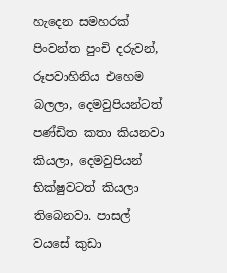හැදෙන සමහරක් පිංවන්ත පුංචි දරුවන්, රූපවාහිනිය එහෙම බලලා, දෙමවුපියන්ටත් පණ්ඩිත කතා කියනවා කියලා, දෙමවුපියන් භික්ෂුවටත් කියලා තිබෙනවා. පාසල් වයසේ කුඩා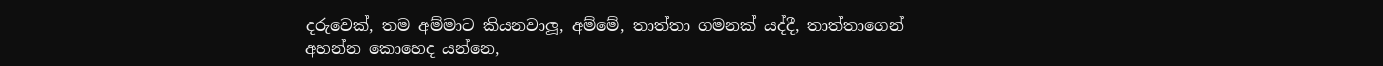දරුවෙක්, තම අම්මාට කියනවාලූ, අම්මේ, තාත්තා ගමනක් යද්දී, තාත්තාගෙන් අහන්න කොහෙද යන්නෙ,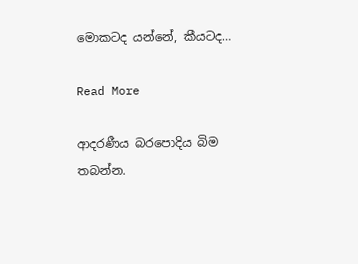මොකටද යන්නේ, කීයටද…

Read More

ආදරණීය බරපොදිය බිම තබන්න.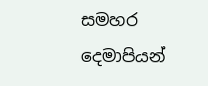සමහර දෙමාපියන්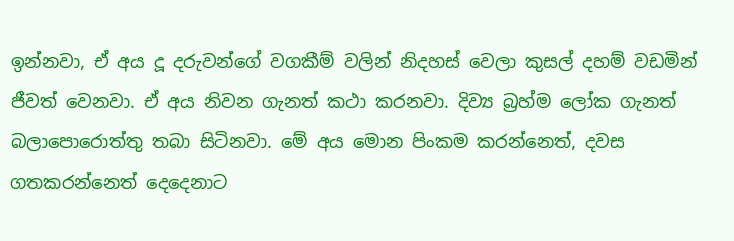ඉන්නවා, ඒ අය දූ දරුවන්ගේ වගකීම් වලින් නිදහස්‌ වෙලා කුසල් දහම් වඩමින් ජීවත් වෙනවා. ඒ අය නිවන ගැනත් කථා කරනවා. දිව්‍ය බ්‍රහ්ම ලෝක ගැනත් බලාපොරොත්තු තබා සිටිනවා. මේ අය මොන පිංකම කරන්නෙත්, දවස ගතකරන්නෙත් දෙදෙනාට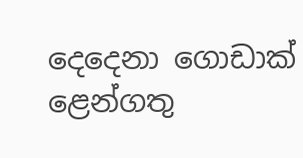දෙදෙනා ගොඩාක්‌ ළෙන්ගතු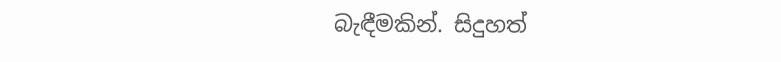බැඳීමකින්. සිදුහත්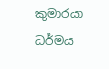කුමාරයා ධර්මය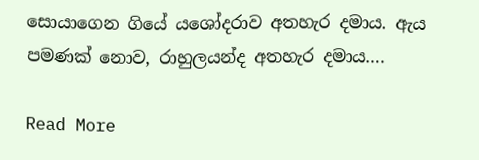සොයාගෙන ගියේ යශෝදරාව අතහැර දමාය. ඇය පමණක්‌ නොව, රාහුලයන්ද අතහැර දමාය….

Read More